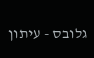גלובס - עיתון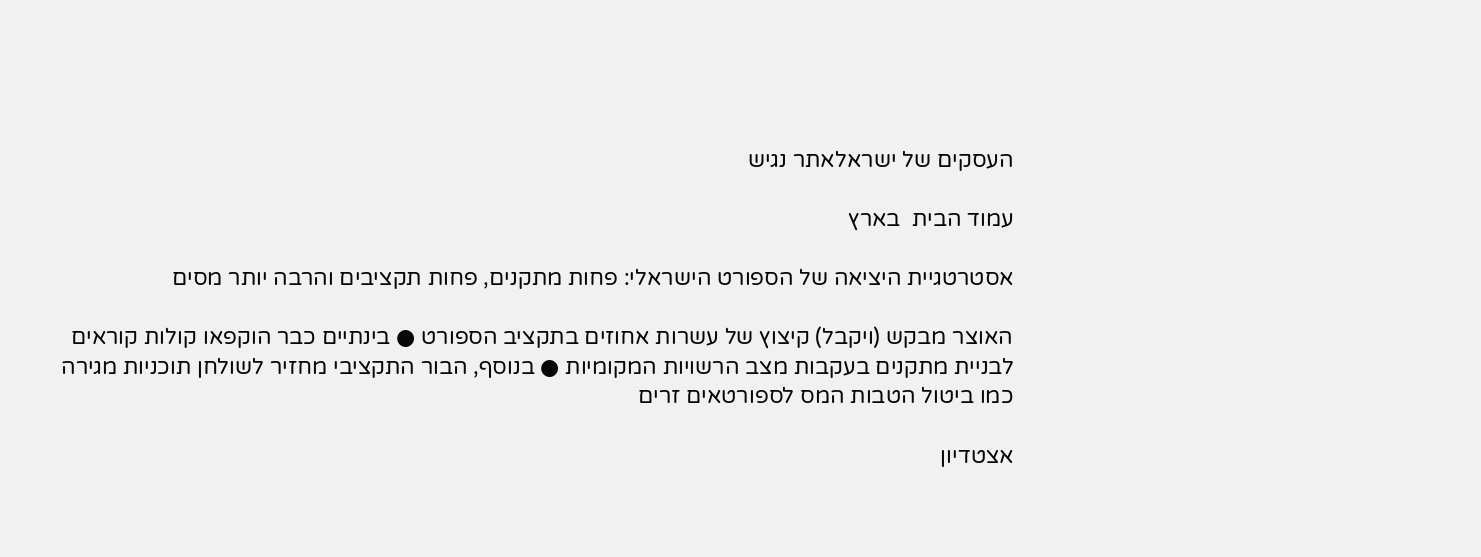העסקים של ישראלאתר נגיש

עמוד הבית  בארץ

אסטרטגיית היציאה של הספורט הישראלי: פחות מתקנים, פחות תקציבים והרבה יותר מסים

האוצר מבקש (ויקבל) קיצוץ של עשרות אחוזים בתקציב הספורט ● בינתיים כבר הוקפאו קולות קוראים לבניית מתקנים בעקבות מצב הרשויות המקומיות ● בנוסף, הבור התקציבי מחזיר לשולחן תוכניות מגירה כמו ביטול הטבות המס לספורטאים זרים

אצטדיון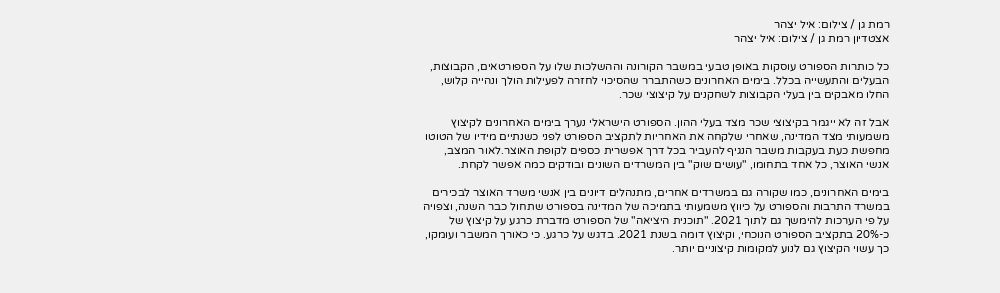רמת גן / צילום: איל יצהר
אצטדיון רמת גן / צילום: איל יצהר

כל כותרות הספורט עוסקות באופן טבעי במשבר הקורונה וההשלכות שלו על הספורטאים, הקבוצות, הבעלים והתעשייה בכלל. בימים האחרונים כשהתברר שהסיכוי לחזרה לפעילות הולך ונהייה קלוש, החלו מאבקים בין בעלי הקבוצות לשחקנים על קיצוצי שכר.

אבל זה לא ייגמר בקיצוצי שכר מצד בעלי ההון. הספורט הישראלי נערך בימים האחרונים לקיצוץ משמעותי מצד המדינה, שאחרי שלקחה את האחריות לתקציב הספורט לפני כשנתיים מידיו של הטוטו מחפשת כעת בעקבות משבר הנגיף להעביר בכל דרך אפשרית כספים לקופת האוצר.לאור המצב, אנשי האוצר, כל אחד בתחומו, "עושים שוק" בין המשרדים השונים ובודקים כמה אפשר לקחת.

בימים האחרונים, כמו שקורה גם במשרדים אחרים, מתנהלים דיונים בין אנשי משרד האוצר לבכירים במשרד התרבות והספורט על כיווץ משמעותי בתמיכה של המדינה בספורט שתחול כבר השנה, וצפויה על פי הערכות להימשך גם לתוך 2021. "תוכנית היציאה" של הספורט מדברת כרגע על קיצוץ של כ-20% בתקציב הספורט הנוכחי, וקיצוץ דומה בשנת 2021. בדגש על כרגע. כי כאורך המשבר ועומקו, כך עשוי הקיצוץ גם לנוע למקומות קיצוניים יותר.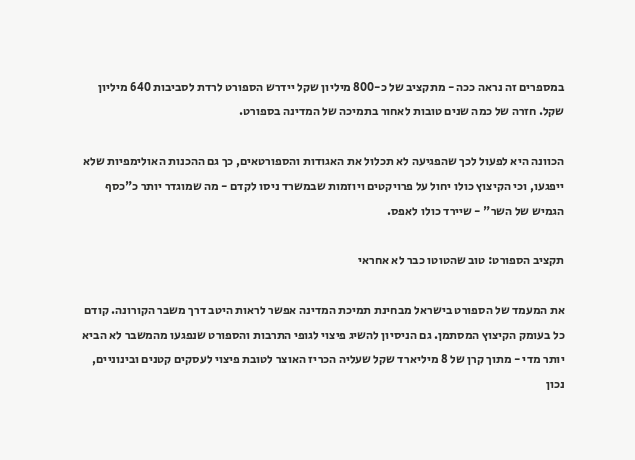במספרים זה נראה ככה - מתקציב של כ-800 מיליון שקל יידרש הספורט לרדת לסביבות 640 מיליון שקל. חזרה של כמה שנים טובות לאחור בתמיכה של המדינה בספורט.

הכוונה היא לפעול לכך שהפגיעה לא תכלול את האגודות והספורטאים, כך גם ההכנות האולימפיות שלא ייפגעו, וכי הקיצוץ כולו יחול על פרויקטים ויוזמות שבמשרד ניסו לקדם - מה שמוגדר יותר כ"כסף הגמיש של השר" - שיירד כולו לאפס.

תקציב הספורט: טוב שהטוטו כבר לא אחראי

את המעמד של הספורט בישראל מבחינת תמיכת המדינה אפשר לראות היטב דרך משבר הקורונה. קודם כל בעומק הקיצוץ המסתמן. גם הניסיון להשיג פיצוי לגופי התרבות והספורט שנפגעו מהמשבר לא הביא יותר מדי - מתוך קרן של 8 מיליארד שקל שעליה הכריז האוצר לטובת פיצוי לעסקים קטנים ובינוניים, נכון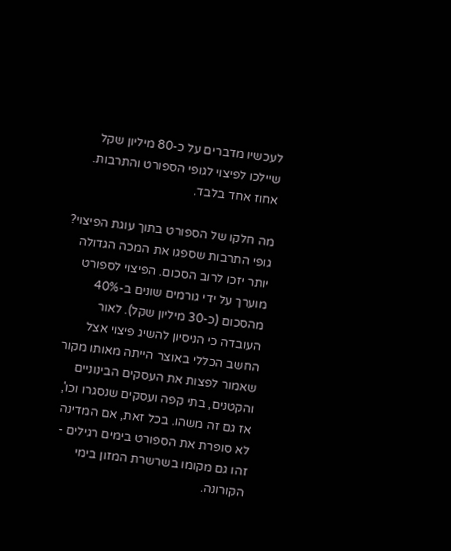לעכשיו מדברים על כ-80 מיליון שקל שיילכו לפיצוי לגופי הספורט והתרבות. אחוז אחד בלבד.

מה חלקו של הספורט בתוך עוגת הפיצוי? גופי התרבות שספגו את המכה הגדולה יותר יזכו לרוב הסכום. הפיצוי לספורט מוערך על ידי גורמים שונים ב-40% מהסכום (כ-30 מיליון שקל). לאור העובדה כי הניסיון להשיג פיצוי אצל החשב הכללי באוצר הייתה מאותו מקור שאמור לפצות את העסקים הבינוניים והקטנים, בתי קפה ועסקים שנסגרו וכו', אז גם זה משהו. בכל זאת, אם המדינה לא סופרת את הספורט בימים רגילים - זהו גם מקומו בשרשרת המזון בימי הקורונה.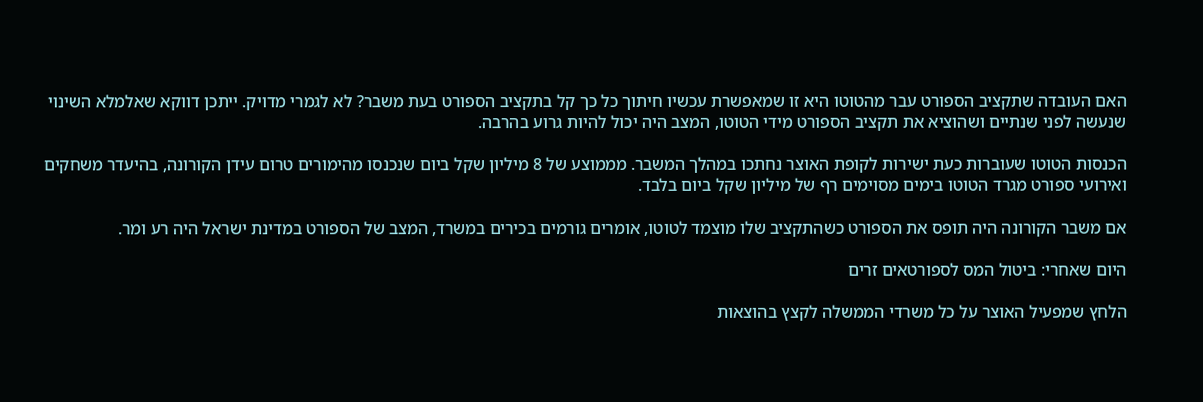האם העובדה שתקציב הספורט עבר מהטוטו היא זו שמאפשרת עכשיו חיתוך כל כך קל בתקציב הספורט בעת משבר? לא לגמרי מדויק. ייתכן דווקא שאלמלא השינוי שנעשה לפני שנתיים ושהוציא את תקציב הספורט מידי הטוטו, המצב היה יכול להיות גרוע בהרבה.

הכנסות הטוטו שעוברות כעת ישירות לקופת האוצר נחתכו במהלך המשבר. מממוצע של 8 מיליון שקל ביום שנכנסו מהימורים טרום עידן הקורונה, בהיעדר משחקים ואירועי ספורט מגרד הטוטו בימים מסוימים רף של מיליון שקל ביום בלבד.

אם משבר הקורונה היה תופס את הספורט כשהתקציב שלו מוצמד לטוטו, אומרים גורמים בכירים במשרד, המצב של הספורט במדינת ישראל היה רע ומר.

היום שאחרי: ביטול המס לספורטאים זרים

הלחץ שמפעיל האוצר על כל משרדי הממשלה לקצץ בהוצאות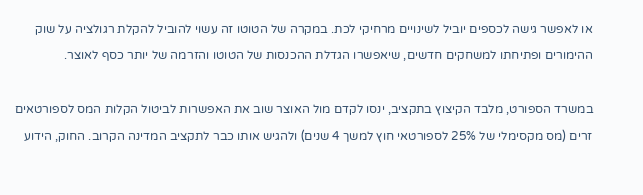או לאפשר גישה לכספים יוביל לשינויים מרחיקי לכת. במקרה של הטוטו זה עשוי להוביל להקלת רגולציה על שוק ההימורים ופתיחתו למשחקים חדשים, שיאפשרו הגדלת ההכנסות של הטוטו והזרמה של יותר כסף לאוצר.

במשרד הספורט, מלבד הקיצוץ בתקציב, ינסו לקדם מול האוצר שוב את האפשרות לביטול הקלות המס לספורטאים זרים (מס מקסימלי של 25% לספורטאי חוץ למשך 4 שנים) ולהגיש אותו כבר לתקציב המדינה הקרוב. החוק, הידוע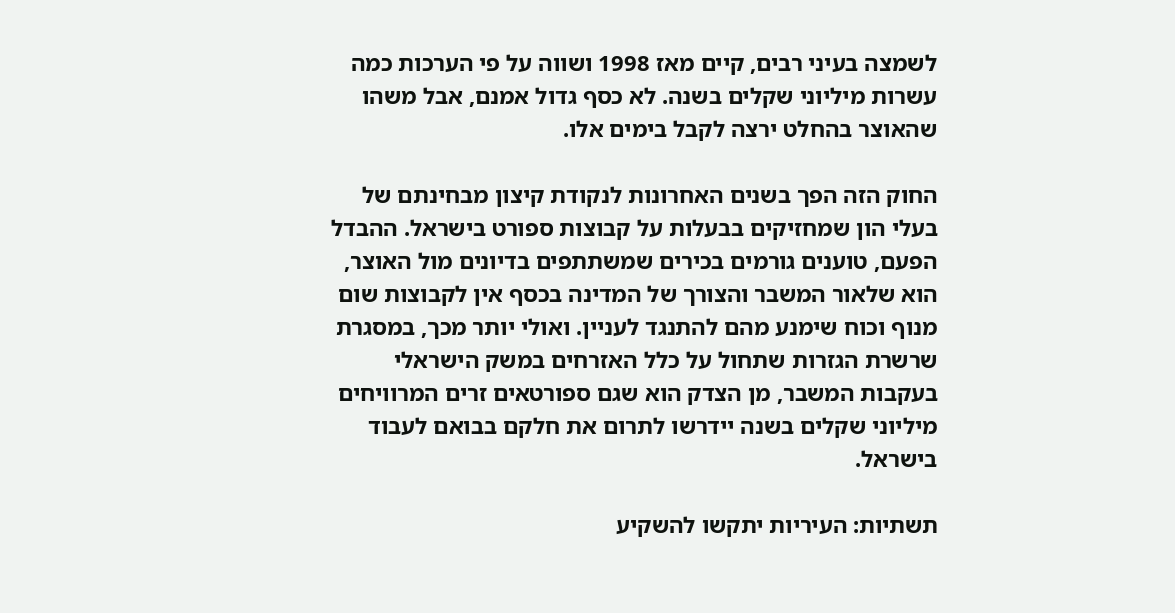לשמצה בעיני רבים, קיים מאז 1998 ושווה על פי הערכות כמה עשרות מיליוני שקלים בשנה. לא כסף גדול אמנם, אבל משהו שהאוצר בהחלט ירצה לקבל בימים אלו.

החוק הזה הפך בשנים האחרונות לנקודת קיצון מבחינתם של בעלי הון שמחזיקים בבעלות על קבוצות ספורט בישראל. ההבדל הפעם, טוענים גורמים בכירים שמשתתפים בדיונים מול האוצר, הוא שלאור המשבר והצורך של המדינה בכסף אין לקבוצות שום מנוף וכוח שימנע מהם להתנגד לעניין. ואולי יותר מכך, במסגרת שרשרת הגזרות שתחול על כלל האזרחים במשק הישראלי בעקבות המשבר, מן הצדק הוא שגם ספורטאים זרים המרוויחים מיליוני שקלים בשנה יידרשו לתרום את חלקם בבואם לעבוד בישראל.

תשתיות: העיריות יתקשו להשקיע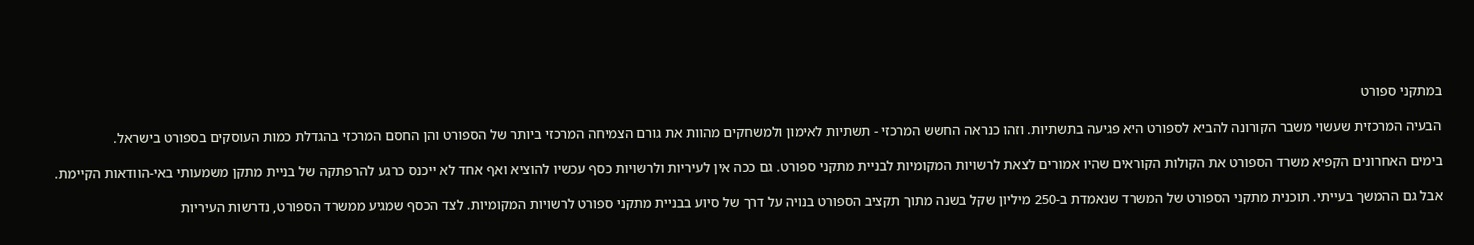במתקני ספורט

הבעיה המרכזית שעשוי משבר הקורונה להביא לספורט היא פגיעה בתשתיות. וזהו כנראה החשש המרכזי - תשתיות לאימון ולמשחקים מהוות את גורם הצמיחה המרכזי ביותר של הספורט והן החסם המרכזי בהגדלת כמות העוסקים בספורט בישראל.

בימים האחרונים הקפיא משרד הספורט את הקולות הקוראים שהיו אמורים לצאת לרשויות המקומיות לבניית מתקני ספורט. גם ככה אין לעיריות ולרשויות כסף עכשיו להוציא ואף אחד לא ייכנס כרגע להרפתקה של בניית מתקן משמעותי באי-הוודאות הקיימת.

אבל גם ההמשך בעייתי. תוכנית מתקני הספורט של המשרד שנאמדת ב-250 מיליון שקל בשנה מתוך תקציב הספורט בנויה על דרך של סיוע בבניית מתקני ספורט לרשויות המקומיות. לצד הכסף שמגיע ממשרד הספורט, נדרשות העיריות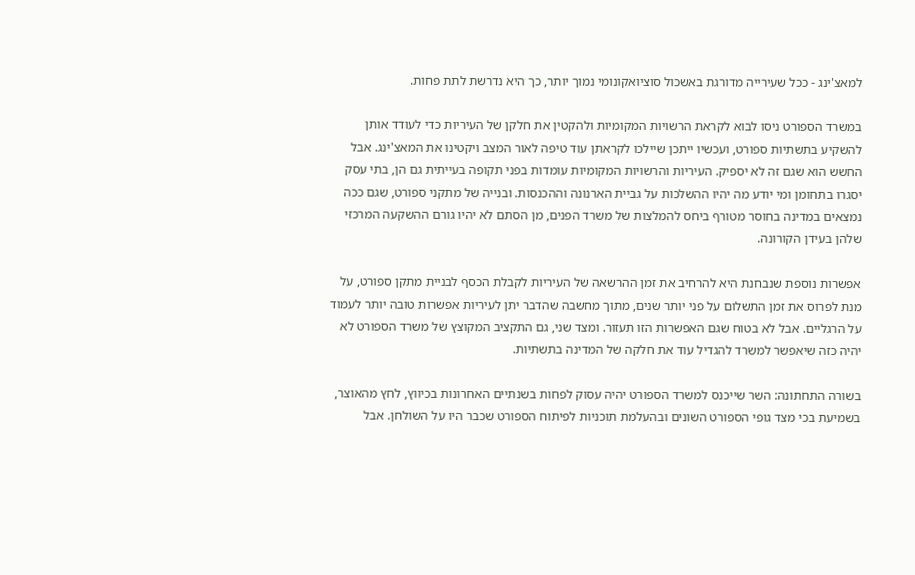למאצ'ינג - ככל שעירייה מדורגת באשכול סוציואקונומי נמוך יותר, כך היא נדרשת לתת פחות.

במשרד הספורט ניסו לבוא לקראת הרשויות המקומיות ולהקטין את חלקן של העיריות כדי לעודד אותן להשקיע בתשתיות ספורט, ועכשיו ייתכן שיילכו לקראתן עוד טיפה לאור המצב ויקטינו את המאצ'ינג. אבל החשש הוא שגם זה לא יספיק. העיריות והרשויות המקומיות עומדות בפני תקופה בעייתית גם הן, בתי עסק יסגרו בתחומן ומי יודע מה יהיו ההשלכות על גביית הארנונה וההכנסות. ובנייה של מתקני ספורט, שגם ככה נמצאים במדינה בחוסר מטורף ביחס להמלצות של משרד הפנים, מן הסתם לא יהיו גורם ההשקעה המרכזי שלהן בעידן הקורונה.

אפשרות נוספת שנבחנת היא להרחיב את זמן ההרשאה של העיריות לקבלת הכסף לבניית מתקן ספורט, על מנת לפרוס את זמן התשלום על פני יותר שנים, מתוך מחשבה שהדבר יתן לעיריות אפשרות טובה יותר לעמוד על הרגליים. אבל לא בטוח שגם האפשרות הזו תעזור. ומצד שני, גם התקציב המקוצץ של משרד הספורט לא יהיה כזה שיאפשר למשרד להגדיל עוד את חלקה של המדינה בתשתיות.

בשורה התחתונה: השר שייכנס למשרד הספורט יהיה עסוק לפחות בשנתיים האחרונות בכיווץ, לחץ מהאוצר, בשמיעת בכי מצד גופי הספורט השונים ובהעלמת תוכניות לפיתוח הספורט שכבר היו על השולחן. אבל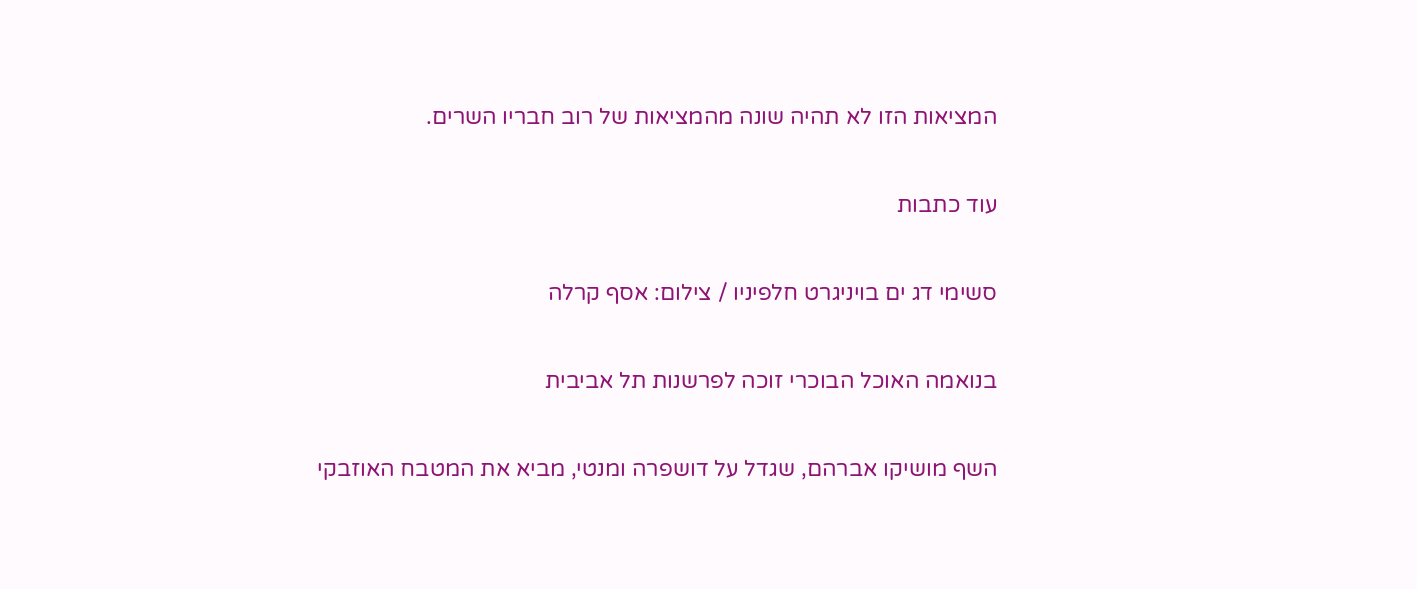המציאות הזו לא תהיה שונה מהמציאות של רוב חבריו השרים.

עוד כתבות

סשימי דג ים בויניגרט חלפיניו / צילום: אסף קרלה

בנואמה האוכל הבוכרי זוכה לפרשנות תל אביבית

השף מושיקו אברהם, שגדל על דושפרה ומנטי, מביא את המטבח האוזבקי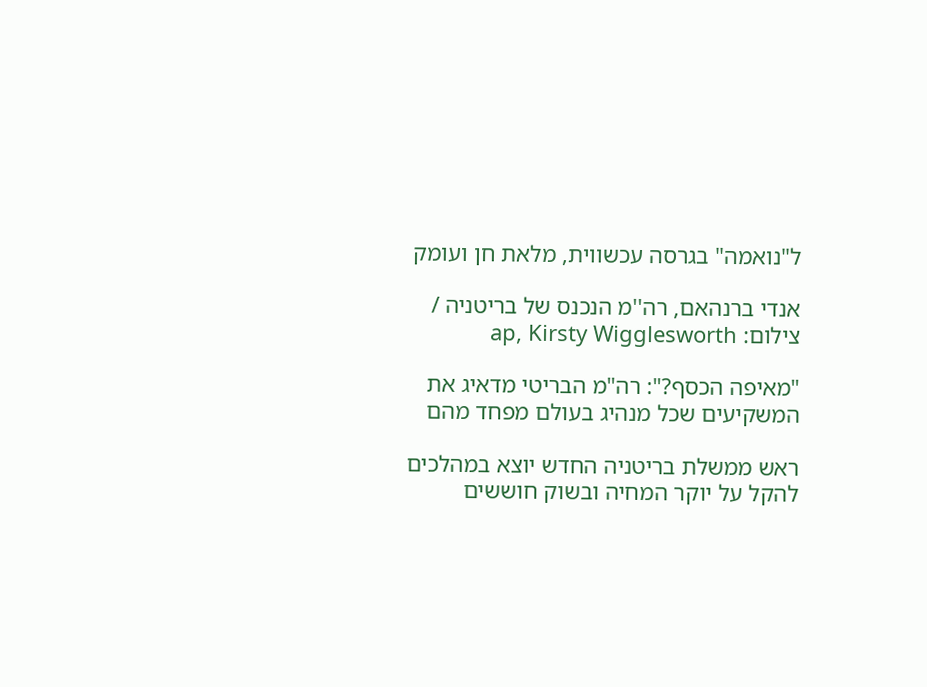ל"נואמה" בגרסה עכשווית, מלאת חן ועומק

אנדי ברנהאם, רה''מ הנכנס של בריטניה / צילום: ap, Kirsty Wigglesworth

"מאיפה הכסף?": רה"מ הבריטי מדאיג את המשקיעים שכל מנהיג בעולם מפחד מהם

ראש ממשלת בריטניה החדש יוצא במהלכים להקל על יוקר המחיה ובשוק חוששים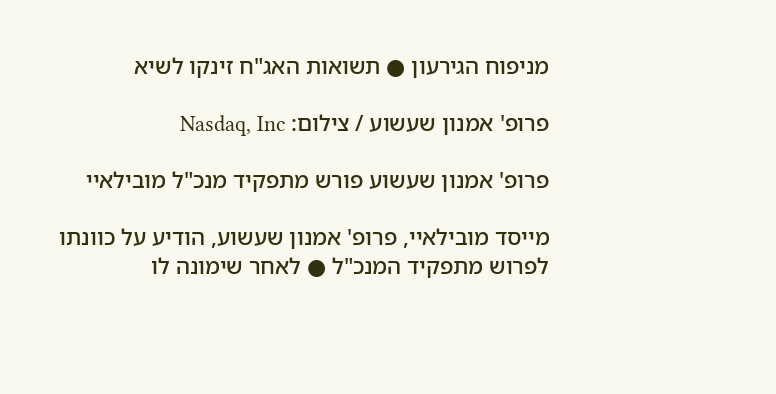מניפוח הגירעון ● תשואות האג"ח זינקו לשיא

פרופ' אמנון שעשוע / צילום: Nasdaq, Inc

פרופ' אמנון שעשוע פורש מתפקיד מנכ"ל מובילאיי

מייסד מובילאיי, פרופ' אמנון שעשוע, הודיע על כוונתו לפרוש מתפקיד המנכ"ל ● לאחר שימונה לו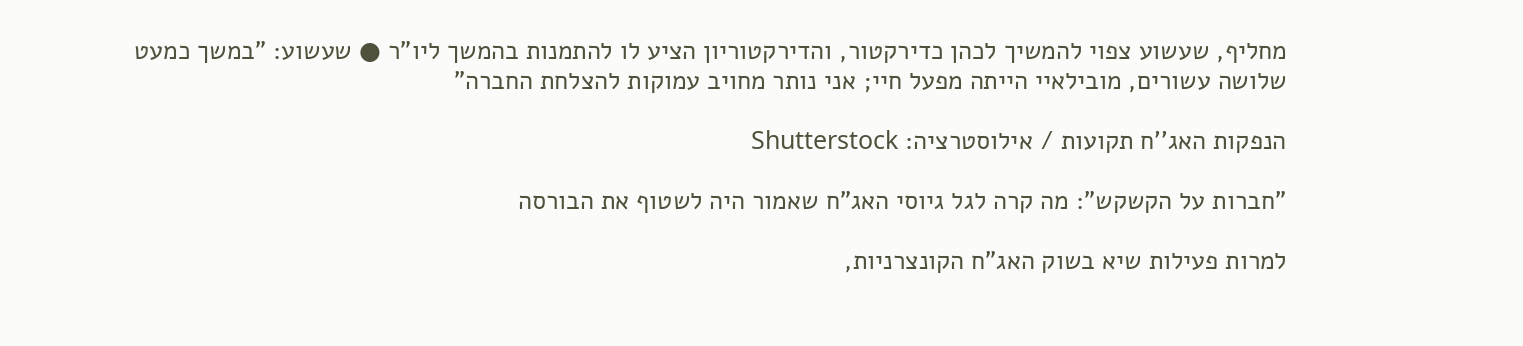מחליף, שעשוע צפוי להמשיך לכהן כדירקטור, והדירקטוריון הציע לו להתמנות בהמשך ליו"ר ● שעשוע: "במשך כמעט שלושה עשורים, מובילאיי הייתה מפעל חיי; אני נותר מחויב עמוקות להצלחת החברה"

הנפקות האג''ח תקועות / אילוסטרציה: Shutterstock

"חברות על הקשקש": מה קרה לגל גיוסי האג"ח שאמור היה לשטוף את הבורסה

למרות פעילות שיא בשוק האג"ח הקונצרניות,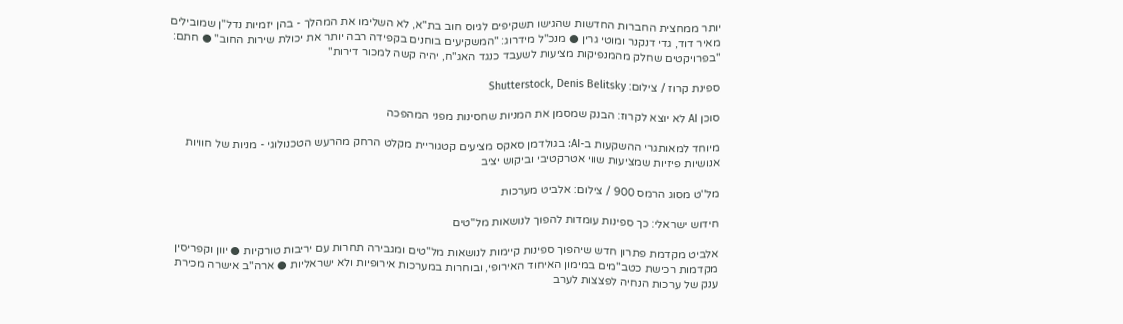יותר ממחצית החברות החדשות שהגישו תשקיפים לגיוס חוב בת"א, לא השלימו את המהלך - בהן יזמיות נדל"ן שמובילים מאיר דוד, גדי דנקנר ומוטי גרין ● מנכ"ל מידרוג: "המשקיעים בוחנים בקפידה רבה יותר את יכולת שירות החוב" ● חתם: "בפרויקטים שחלק מהמנפיקות מציעות לשעבד כנגד האג"ח, יהיה קשה למכור דירות"

ספינת קרוז / צילום: Shutterstock, Denis Belitsky

סוכן AI לא יוצא לקרוז: הבנק שמסמן את המניות שחסינות מפני המהפכה

מיוחד למאותגרי ההשקעות ב-AI: בגולדמן סאקס מציעים קטגוריית מקלט הרחק מהרעש הטכנולוגי - מניות של חוויות אנושיות פיזיות שמציעות שווי אטרקטיבי וביקוש יציב

מל''ט מסוג הרמס 900 / צילום: אלביט מערכות

חידוש ישראלי: כך ספינות עומדות להפוך לנושאות מל"טים

אלביט מקדמת פתרון חדש שיהפוך ספינות קיימות לנושאות מל"טים ומגבירה תחרות עם יריבות טורקיות ● יוון וקפריסין מקדמות רכישת כטב"מים במימון האיחוד האירופי, ובוחרות במערכות אירופיות ולא ישראליות ● ארה"ב אישרה מכירת ענק של ערכות הנחיה לפצצות לערב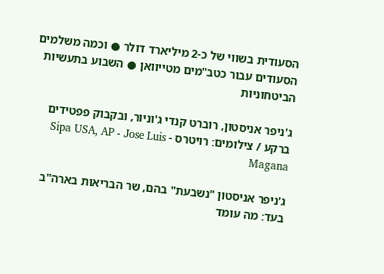הסעודית בשווי של כ-2 מיליארד דולר ● וכמה משלמים הסעודים עבור כטב"מים מטייוואן ● השבוע בתעשיות הביטחוניות

ג'ניפר אניסטון, רוברט קנדי ג'וניור, ובקבוק פפטידים ברקע / צילומים: רויטרס - Sipa USA, AP - Jose Luis Magana

ג'ניפר אניסטון "נשבעת" בהם, שר הבריאות בארה"ב בעד: מה עומד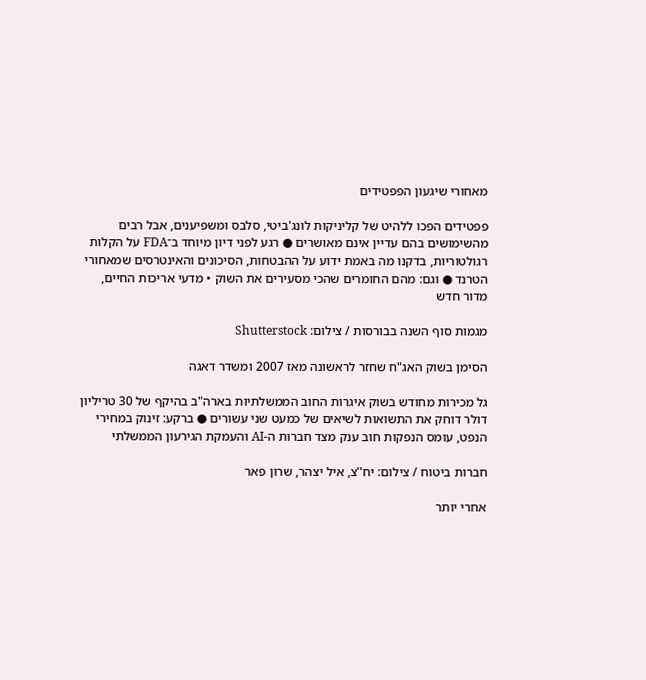מאחורי שיגעון הפפטידים

פפטידים הפכו ללהיט של קליניקות לונג'ביטי, סלבס ומשפיענים, אבל רבים מהשימושים בהם עדיין אינם מאושרים ● רגע לפני דיון מיוחד ב־FDA על הקלות רגולטוריות, בדקנו מה באמת ידוע על ההבטחות, הסיכונים והאינטרסים שמאחורי הטרנד ● וגם: מהם החומרים שהכי מסעירים את השוק • מדעי אריכות החיים, מדור חדש

מגמות סוף השנה בבורסות / צילום: Shutterstock

הסימן בשוק האג"ח שחזר לראשונה מאז 2007 ומשדר דאגה

גל מכירות מחודש בשוק איגרות החוב הממשלתיות בארה"ב בהיקף של 30 טריליון דולר דוחק את התשואות לשיאים של כמעט שני עשורים ● ברקע: זינוק במחירי הנפט, עומס הנפקות חוב ענק מצד חברות ה-AI והעמקת הגירעון הממשלתי

חברות ביטוח / צילום: יח''צ, איל יצהר, שרון פאר

אחרי יותר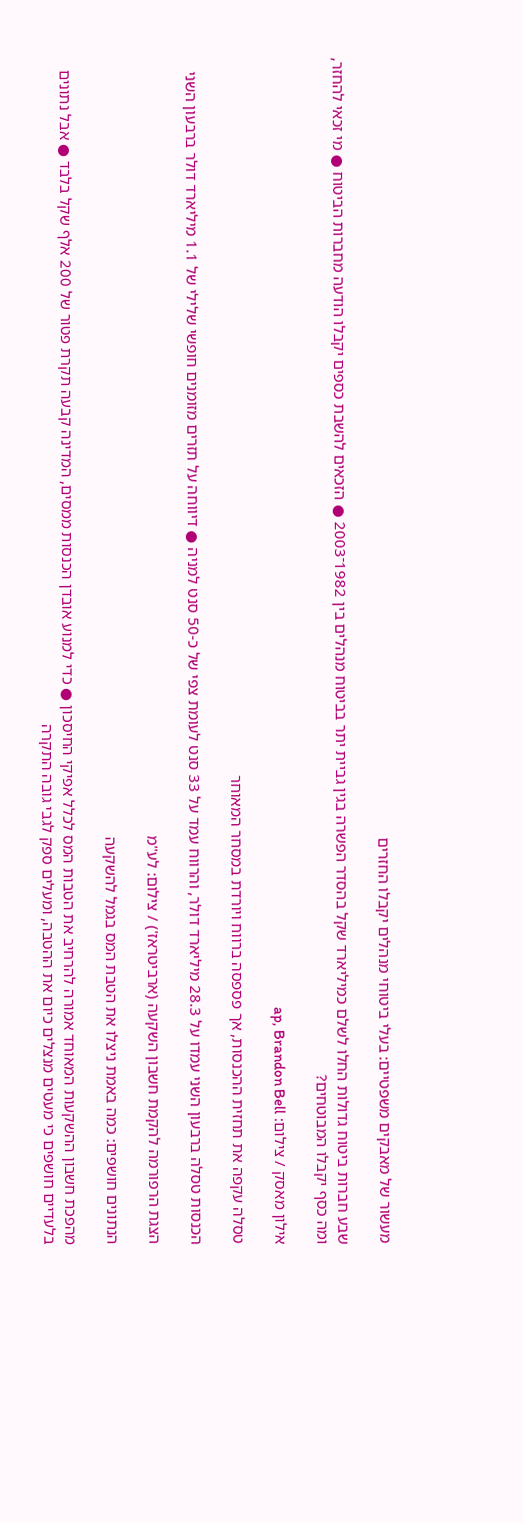מעשור של מאבקים משפטיים: בעלי ביטוחי מנהלים יקבלו החזרים

שבע חברות ביטוח גדולות החלו לשלם כמיליארד שקל בהסדר הפשרה בגין גביית יתר בביטוח מנהלים בין 1982־2003 ● הזכאים להשבת כספים יקבלו הודעה מחברות הביטוח ● מי זכאי להחזר, ומה כסף יקבלו המבוטחים?

אילון מאסק / צילום: ap, Brandon Bell

טסלה עקפה את תחזית ההכנסות, אך פספסה ברווח ויורדת במסחר המאוחר

הכנסות טסלה ברבעון השני עמדו על 28.3 מיליארד דולר, והרווח עמד על 33 סנט לעומת צפי של כ-50 סנט למניה ● דיווחה על תזרים מזומנים חופשי שלילי של 1.1 מיליארד דולר ברבעון השני

הצגת הרפורמה להקמת חשבון השקעה (ארביטראז') / צילום: לע''מ

הנתונים חושפים: כמה באמת ניצלו את הטבת המס בגמל להשקעה

מהפכת חשבון ההשקעות המאוחד אמורה להרחיב את הטבות המס לכלל אפיקי החיסכון ● כדי למנוע אובדן הכנסות ממסים, המדינה קבעה תקרת פטור של 200 אלף שקל בלבד ● אבל נתונים בלעדיים חושפים כי מעטים מנצלים כיום את ההטבה, ומעלים ספק לגבי גובה התקרה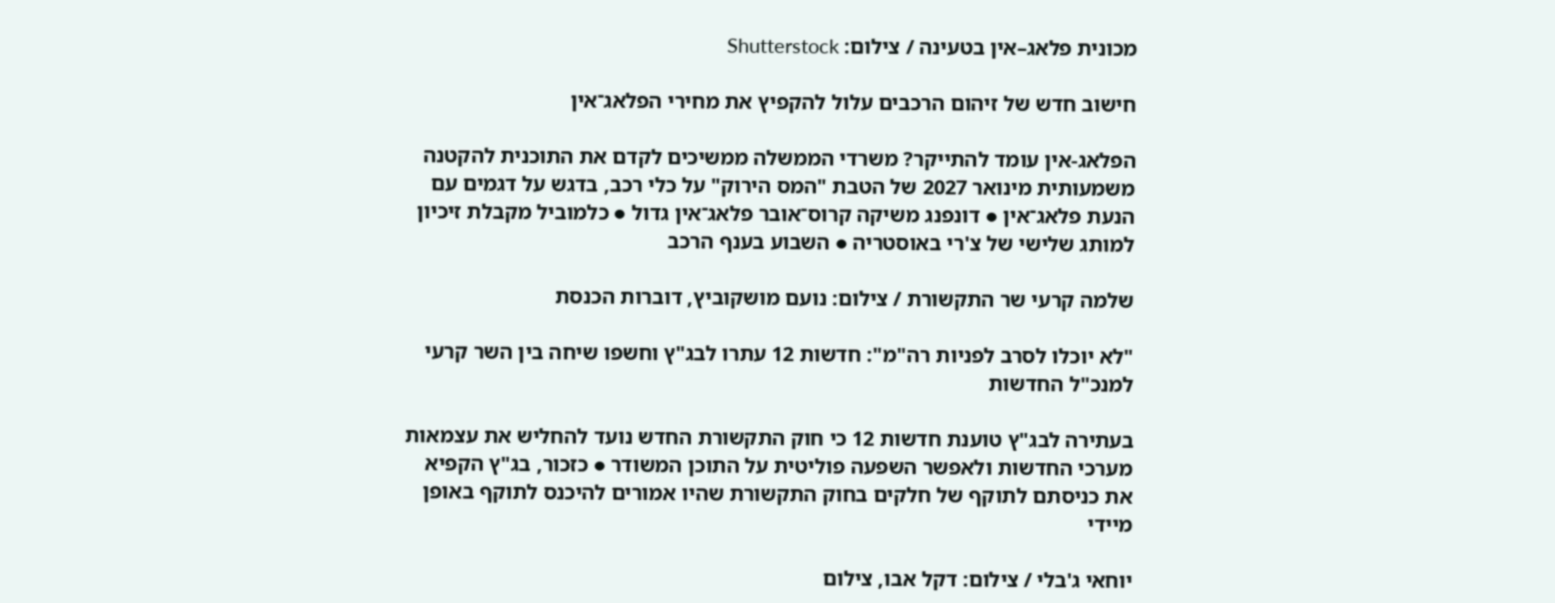מכונית פלאג–אין בטעינה / צילום: Shutterstock

חישוב חדש של זיהום הרכבים עלול להקפיץ את מחירי הפלאג־אין

הפלאג-אין עומד להתייקר? משרדי הממשלה ממשיכים לקדם את התוכנית להקטנה משמעותית מינואר 2027 של הטבת "המס הירוק" על כלי רכב, בדגש על דגמים עם הנעת פלאג־אין ● דונפנג משיקה קרוס־אובר פלאג־אין גדול ● כלמוביל מקבלת זיכיון למותג שלישי של צ'רי באוסטריה ● השבוע בענף הרכב

שלמה קרעי שר התקשורת / צילום: נועם מושקוביץ, דוברות הכנסת

"לא יוכלו לסרב לפניות רה"מ": חדשות 12 עתרו לבג"ץ וחשפו שיחה בין השר קרעי למנכ"ל החדשות

בעתירה לבג"ץ טוענת חדשות 12 כי חוק התקשורת החדש נועד להחליש את עצמאות מערכי החדשות ולאפשר השפעה פוליטית על התוכן המשודר ● כזכור, בג"ץ הקפיא את כניסתם לתוקף של חלקים בחוק התקשורת שהיו אמורים להיכנס לתוקף באופן מיידי

יוחאי ג'בלי / צילום: דקל אבו, צילום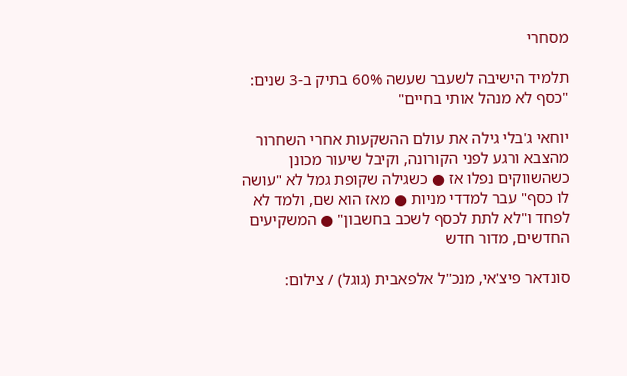מסחרי

תלמיד הישיבה לשעבר שעשה 60% בתיק ב-3 שנים: "כסף לא מנהל אותי בחיים"

יוחאי ג'בלי גילה את עולם ההשקעות אחרי השחרור מהצבא ורגע לפני הקורונה, וקיבל שיעור מכונן כשהשווקים נפלו אז ● כשגילה שקופת גמל לא "עושה לו כסף" עבר למדדי מניות ● מאז הוא שם, ולמד לא לפחד ו"לא לתת לכסף לשכב בחשבון" ● המשקיעים החדשים, מדור חדש

סונדאר פיצ'אי, מנכ''ל אלפאבית (גוגל) / צילום: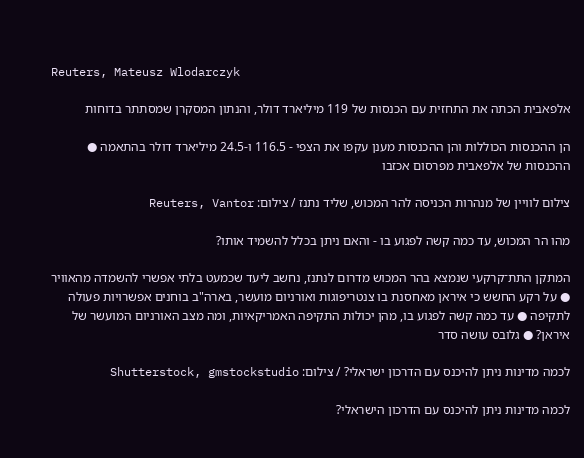Reuters, Mateusz Wlodarczyk

אלפאבית הכתה את התחזית עם הכנסות של 119 מיליארד דולר, והנתון המסקרן שמסתתר בדוחות

הן ההכנסות הכוללות והן ההכנסות מענן עקפו את הצפי - 116.5 ו-24.5 מיליארד דולר בהתאמה ● ההכנסות של אלפאבית מפרסום אכזבו

צילום לוויין של מנהרות הכניסה להר המכוש, שליד נתנז / צילום: Reuters, Vantor

מהו הר המכוש, עד כמה קשה לפגוע בו - והאם ניתן בכלל להשמיד אותו?

המתקן התת־קרקעי שנמצא בהר המכוש מדרום לנתנז, נחשב ליעד שכמעט בלתי אפשרי להשמדה מהאוויר ● על רקע החשש כי איראן מאחסנת בו צנטריפוגות ואורניום מועשר, בארה"ב בוחנים אפשרויות פעולה לתקיפה ● עד כמה קשה לפגוע בו, מהן יכולות התקיפה האמריקאיות, ומה מצב האורניום המועשר של איראן? ● גלובס עושה סדר

לכמה מדינות ניתן להיכנס עם הדרכון ישראלי? / צילום: Shutterstock, gmstockstudio

לכמה מדינות ניתן להיכנס עם הדרכון הישראלי?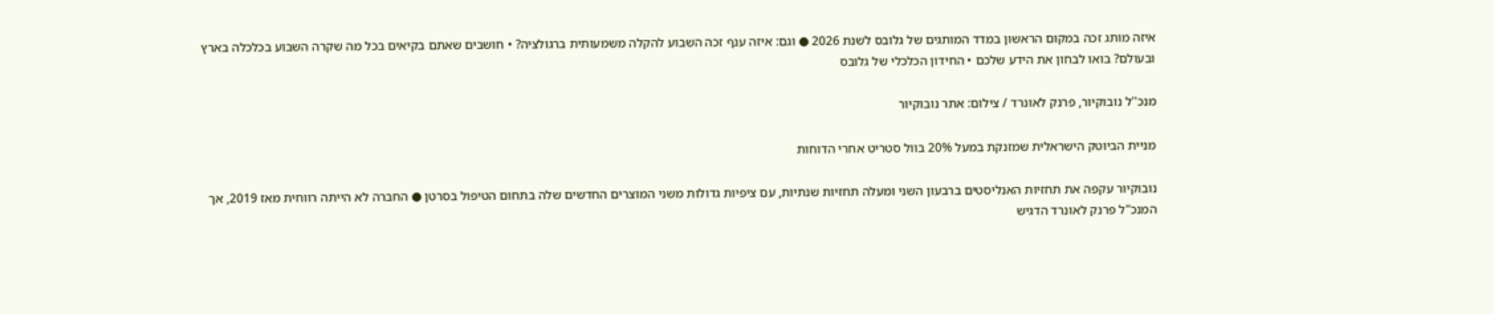איזה מותג זכה במקום הראשון במדד המותגים של גלובס לשנת 2026 ● וגם: איזה ענף זכה השבוע להקלה משמעותית ברגולציה? • חושבים שאתם בקיאים בכל מה שקרה השבוע בכלכלה בארץ ובעולם? בואו לבחון את הידע שלכם • החידון הכלכלי של גלובס

מנכ''ל נובוקיור, פרנק לאונרד / צילום: אתר נובוקיור

מניית הביוטק הישראלית שמזנקת במעל 20% בוול סטריט אחרי הדוחות

נובוקיור עקפה את תחזיות האנליסטים ברבעון השני ומעלה תחזיות שנתיות, עם ציפיות גדולות משני המוצרים החדשים שלה בתחום הטיפול בסרטן ● החברה לא הייתה רווחית מאז 2019, אך המנכ"ל פרנק לאונרד הדגיש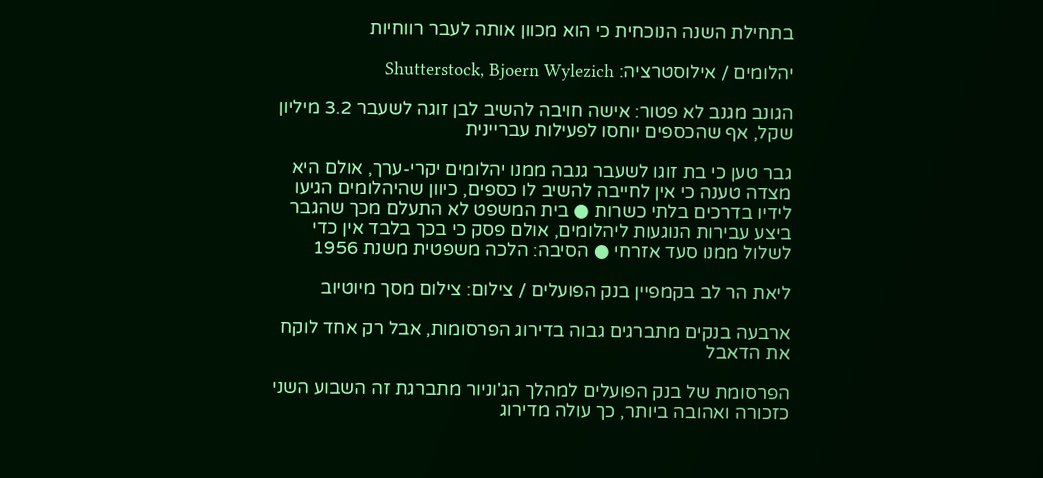בתחילת השנה הנוכחית כי הוא מכוון אותה לעבר רווחיות

יהלומים / אילוסטרציה: Shutterstock, Bjoern Wylezich

הגונב מגנב לא פטור: אישה חויבה להשיב לבן זוגה לשעבר 3.2 מיליון שקל, אף שהכספים יוחסו לפעילות עבריינית

גבר טען כי בת זוגו לשעבר גנבה ממנו יהלומים יקרי-ערך, אולם היא מצדה טענה כי אין לחייבה להשיב לו כספים, כיוון שהיהלומים הגיעו לידיו בדרכים בלתי כשרות ● בית המשפט לא התעלם מכך שהגבר ביצע עבירות הנוגעות ליהלומים, אולם פסק כי בכך בלבד אין כדי לשלול ממנו סעד אזרחי ● הסיבה: הלכה משפטית משנת 1956

ליאת הר לב בקמפיין בנק הפועלים / צילום: צילום מסך מיוטיוב

ארבעה בנקים מתברגים גבוה בדירוג הפרסומות, אבל רק אחד לוקח את הדאבל

הפרסומת של בנק הפועלים למהלך הג'וניור מתברגת זה השבוע השני כזכורה ואהובה ביותר, כך עולה מדירוג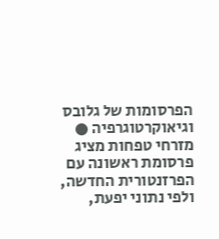הפרסומות של גלובס וגיאוקרטוגרפיה ● מזרחי טפחות מציג פרסומת ראשונה עם הפרזנטורית החדשה, ולפי נתוני יפעת,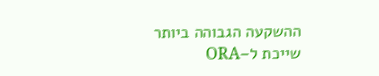ההשקעה הגבוהה ביותר שייכת ל–ORA